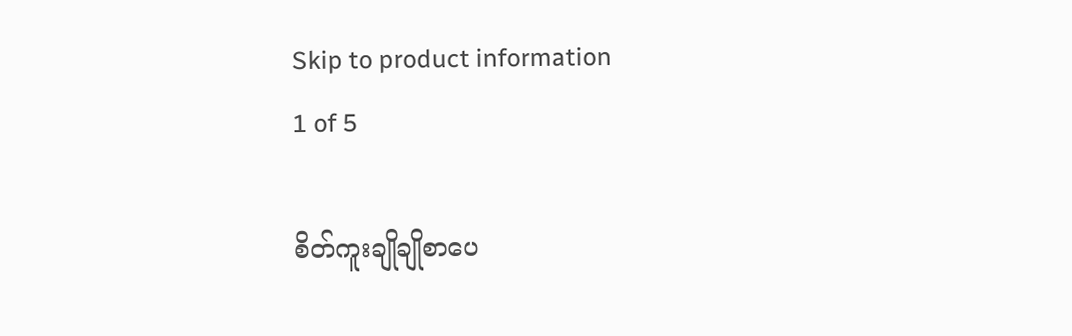Skip to product information
1 of 5

စိတ်ကူးချိုချိုစာပေ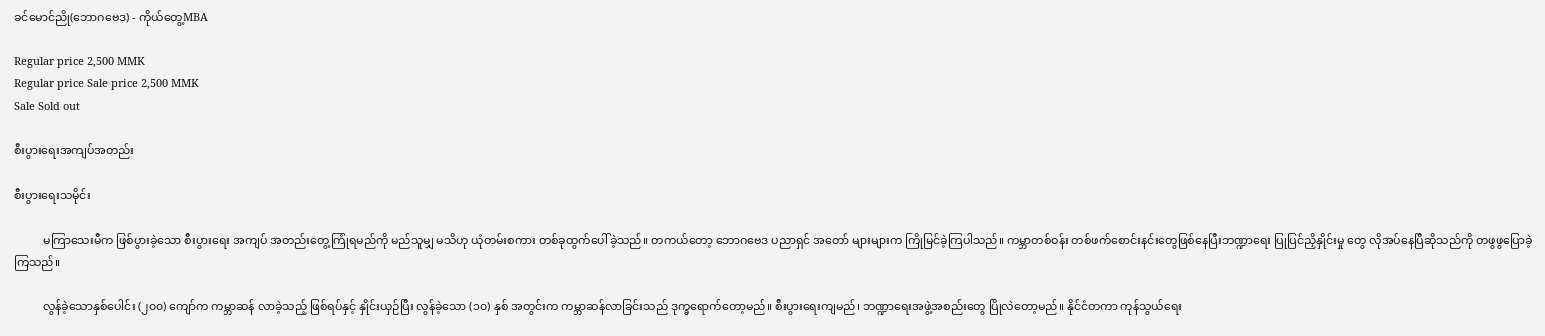ခင်မောင်ညို(ဘောဂဗေဒ) - ကိုယ်တွေ့MBA

Regular price 2,500 MMK
Regular price Sale price 2,500 MMK
Sale Sold out

စီးပွားရေးအကျပ်အတည်း

စီးပွားရေးသမိုင်း

          မကြာသေးမီက ဖြစ်ပွားခဲ့သော စီးပွားရေး အကျပ် အတည်းတွေ့ကြုံရမည်ကို မည်သူမျှ မသိဟု ယုံတမ်းစကား တစ်ခုထွက်ပေါ်ခဲ့သည်။ တကယ်တော့ ဘောဂဗေဒ ပညာရှင် အတော် များများက ကြိုမြင်ခဲ့ကြပါသည်။ ကမ္ဘာတစ်ဝန်း တစ်ဖက်စောင်းနင်းတွေဖြစ်နေပြီးဘဏ္ဍာရေး ပြုပြင်ညှိနှိုင်းမှု တွေ လိုအပ်နေပြီဆိုသည်ကို တဖွဖွပြောခဲ့ကြသည်။

          လွန်ခဲ့သောနှစ်ပေါင်း (၂၀၀) ကျော်က ကမ္ဘာဆန် လာခဲ့သည့် ဖြစ်ရပ်နှင့် နှိုင်းယှဉ်ပြီး လွန်ခဲ့သော (၁၀) နှစ် အတွင်းက ကမ္ဘာဆန်လာခြင်းသည် ဒုက္ခရောက်တော့မည်။ စီးပွားရေးကျမည်၊ ဘဏ္ဍာရေးအဖွဲ့အစည်းတွေ ပြိုလဲတော့မည်။ နိုင်ငံတကာ ကုန်သွယ်ရေး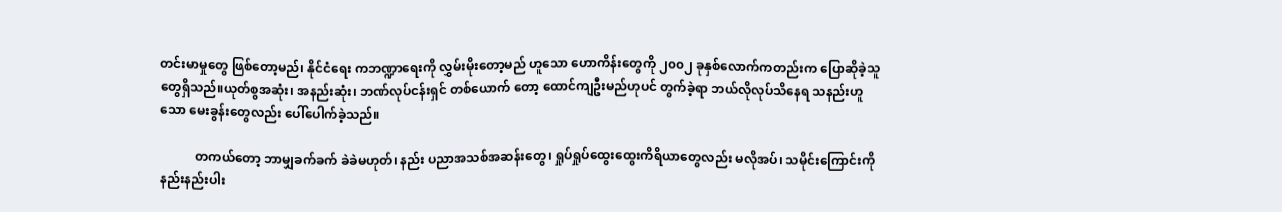တင်းမာမှုတွေ ဖြစ်တော့မည်၊ နိုင်ငံရေး ကဘဏ္ဍာရေးကို လွှမ်းမိုးတော့မည် ဟူသော ဟောကိန်းတွေကို ၂၀၀၂ ခုနှစ်လောက်ကတည်းက ပြောဆိုခဲ့သူတွေရှိသည်။ယုတ်စွအဆုံး၊ အနည်းဆုံး၊ ဘဏ်လုပ်ငန်းရှင် တစ်ယောက် တော့ ထောင်ကျဦးမည်ဟုပင် တွက်ခဲ့ရာ ဘယ်လိုလုပ်သိနေရ သနည်းဟူသော မေးခွန်းတွေလည်း ပေါ်ပေါက်ခဲ့သည်။

           တကယ်တော့ ဘာမျှခက်ခက် ခဲခဲမဟုတ်၊ နည်း ပညာအသစ်အဆန်းတွေ၊ ရှုပ်ရှုပ်ထွေးထွေးကိရိယာတွေလည်း မလိုအပ်၊ သမိုင်းကြောင်းကို နည်းနည်းပါး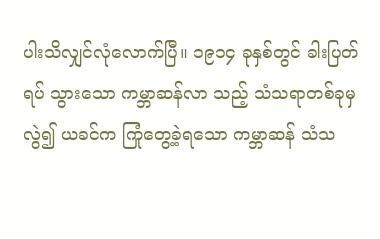ပါးသိလျှင်လုံလောက်ပြီ။ ၁၉၁၄ ခုနှစ်တွင် ခါးပြတ်ရပ် သွားသော ကမ္ဘာဆန်လာ သည့် သံသရာတစ်ခုမှ လွဲ၍ ယခင်က ကြုံတွေ့ခဲ့ရသော ကမ္ဘာဆန် သံသ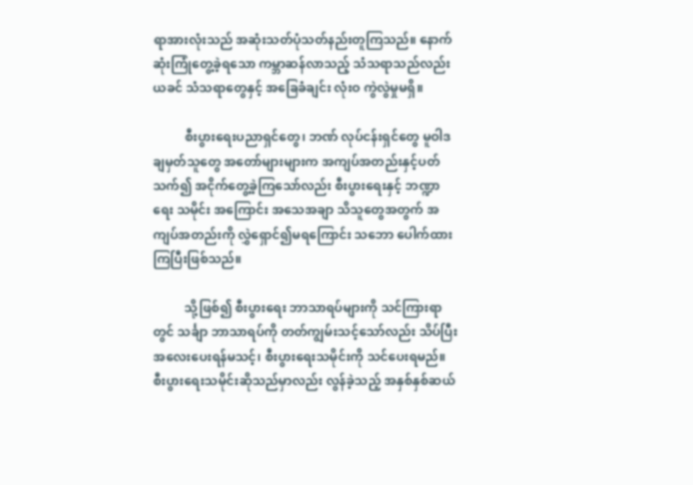ရာအားလုံးသည် အဆုံးသတ်ပုံသတ်နည်းတူကြသည်။ နောက်ဆုံးကြုံတွေ့ခဲ့ရသော ကမ္ဘာဆန်လာသည့် သံသရာသည်လည်း ယခင် သံသရာတွေနှင့် အခြေခံချင်း လုံးဝ ကွဲလွဲမှုမရှိ။

          စီးပွားရေးပညာရှင်တွေ၊ ဘဏ် လုပ်ငန်းရှင်တွေ မူဝါဒချမှတ်သူတွေ အတော်များများက အကျပ်အတည်းနှင့်ပတ်သက်၍ အငိုက်တွေ့ခဲ့ကြသော်လည်း စီးပွားရေးနှင့် ဘဏ္ဍာရေး သမိုင်း အကြောင်း အသေအချာ သိသူတွေအတွက် အကျပ်အတည်းကို လွှဲရှောင်၍မရကြောင်း သဘော ပေါက်ထားကြပြီးဖြစ်သည်။

          သို့ဖြစ်၍ စီးပွားရေး ဘာသာရပ်များကို သင်ကြားရာတွင် သင်္ချာ ဘာသာရပ်ကို တတ်ကျွမ်းသင့်သော်လည်း သိပ်ပြီးအလေးပေးရန်မသင့်၊ စီးပွားရေးသမိုင်းကို သင်ပေးရမည်။ စီးပွားရေးသမိုင်းဆိုသည်မှာလည်း လွန်ခဲ့သည့် အနှစ်နှစ်ဆယ်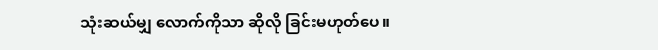သုံးဆယ်မျှ လောက်ကိုသာ ဆိုလို ခြင်းမဟုတ်ပေ။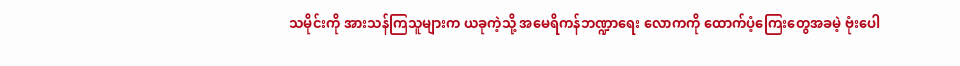သမိုင်းကို အားသန်ကြသူများက ယခုကဲ့သို့ အမေရိကန်ဘဏ္ဍာရေး လောကကို ထောက်ပံ့ကြေးတွေအခမဲ့ ဗုံးပေါ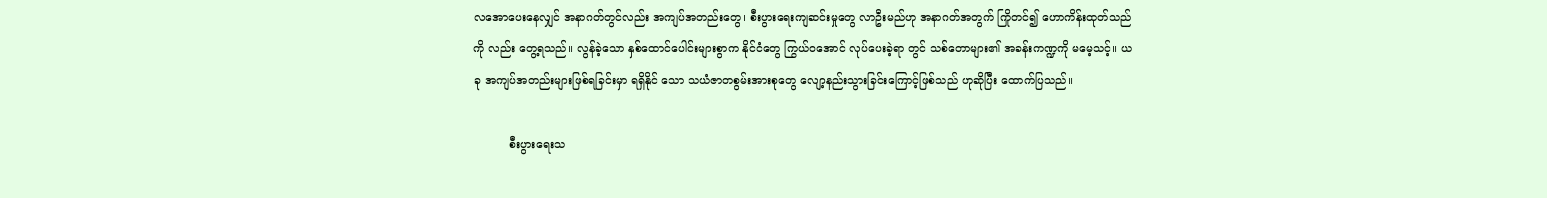လအောပေးနေလျှင် အနာဂတ်တွင်လည်း အကျပ်အတည်းတွေ၊ စီးပွားရေးကျဆင်းမှုတွေ လာဦးမည်ဟု အနာဂတ်အတွက် ကြိုတင်၍ ဟောကိန်းထုတ်သည်ကို လည်း တွေ့ရသည်။ လွန်ခဲ့သော နှစ်ထောင်ပေါင်းများစွာက နိုင်ငံတွေ ကြွယ်ဝအောင် လုပ်ပေးခဲ့ရာ တွင် သစ်တောများ၏ အခန်းကဏ္ဍကို မမေ့သင့်။ ယခု အကျပ်အတည်းများဖြစ်ရခြင်းမှာ ရရှိနိုင် သော သယံဇာတစွမ်းအားစုတွေ လျော့နည်းသွားခြင်းကြောင့်ဖြစ်သည် ဟုဆိုပြီး ထောက်ပြသည်။

          စီးပွားရေးသ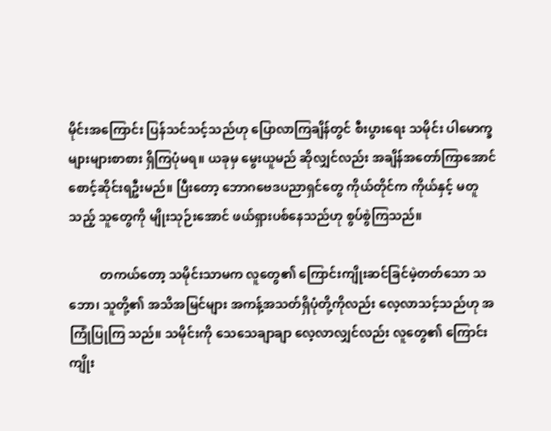မိုင်းအကြောင်း ပြန်သင်သင့်သည်ဟု ပြောလာကြချိန်တွင် စီးပွားရေး သမိုင်း ပါမောက္ခ များများစာစား ရှိကြပုံမရ။ ယခုမှ မွေးယူမည် ဆိုလျှင်လည်း အချိန်အတော်ကြာအောင်စောင့်ဆိုင်းရဦးမည်။ ပြီးတော့ ဘောဂဗေဒပညာရှင်တွေ ကိုယ်တိုင်က ကိုယ်နှင့် မတူသည့် သူတွေကို မျိုးသုဉ်းအောင် ဖယ်ရှားပစ်နေသည်ဟု စွပ်စွဲကြသည်။

          တကယ်တော့ သမိုင်းသာမက လူတွေ၏ ကြောင်းကျိုးဆင်ခြင်မဲ့တတ်သော သဘော၊ သူတို့၏ အသိအမြင်များ အကန့်အသတ်ရှိပုံတို့ကိုလည်း လေ့လာသင့်သည်ဟု အကြုံပြုကြ သည်။ သမိုင်းကို သေသေချာချာ လေ့လာလျှင်လည်း လူတွေ၏ ကြောင်းကျိုး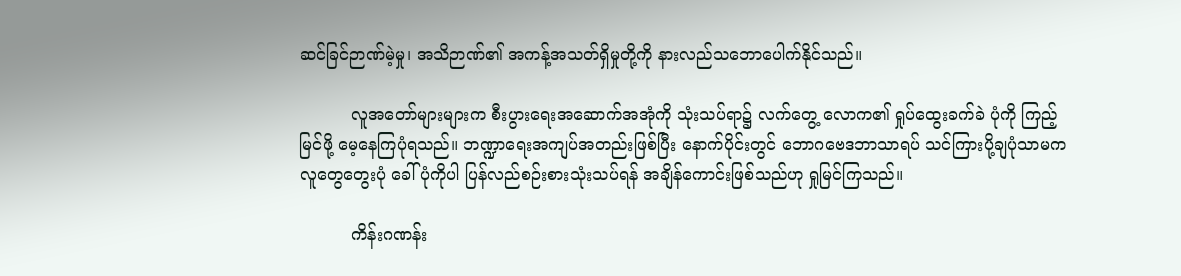ဆင်ခြင်ဉာဏ်မဲ့မှု၊ အသိဉာဏ်၏ အကန့်အသတ်ရှိမှုတို့ကို နားလည်သဘောပေါက်နိုင်သည်။

          လူအတော်များများက စီးပွားရေးအဆောက်အအုံကို သုံးသပ်ရာ၌ လက်တွေ့ လောက၏ ရှုပ်ထွေးခက်ခဲ ပုံကို ကြည့်မြင်ဖို့ မေ့နေကြပုံရသည်။ ဘဏ္ဍာရေးအကျပ်အတည်းဖြစ်ပြီး နောက်ပိုင်းတွင် ဘောဂဗေဒဘာသာရပ် သင်ကြားပို့ချပုံသာမက လူတွေတွေးပုံ ခေါ်ပုံကိုပါ ပြန်လည်စဉ်းစားသုံးသပ်ရန် အချိန်ကောင်းဖြစ်သည်ဟု ရှုမြင်ကြသည်။

          ကိန်းဂဏန်း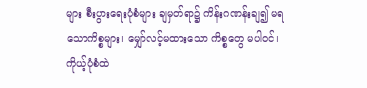များ စီးပွားရေးပုံစံများ ချမှတ်ရာ၌ ကိန်းဂဏန်းချ၍ မရသောကိစ္စများ၊ မျှော်လင့်မထားသော ကိစ္စတွေ မပါဝင်၊ ကိုယ့်ပုံစံထဲ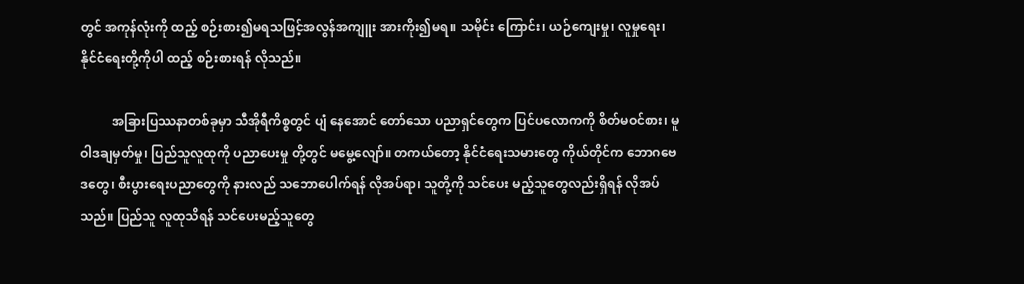တွင် အကုန်လုံးကို ထည့် စဉ်းစား၍မရသဖြင့်အလွန်အကျူး အားကိုး၍မရ။ သမိုင်း ကြောင်း၊ ယဉ်ကျေးမှု၊ လူမှုရေး၊ နိုင်ငံရေးတို့ကိုပါ ထည့် စဉ်းစားရန် လိုသည်။

          အခြားပြဿနာတစ်ခုမှာ သီအိုရီကိစ္စတွင် ပျံ နေအောင် တော်သော ပညာရှင်တွေက ပြင်ပလောကကို စိတ်မဝင်စား၊ မူဝါဒချမှတ်မှု၊ ပြည်သူလူထုကို ပညာပေးမှု တို့တွင် မမွေ့လျော်။ တကယ်တော့ နိုင်ငံရေးသမားတွေ ကိုယ်တိုင်က ဘောဂဗေဒတွေ၊ စီးပွားရေးပညာတွေကို နားလည် သဘောပေါက်ရန် လိုအပ်ရာ၊ သူတို့ကို သင်ပေး မည့်သူတွေလည်းရှိရန် လိုအပ်သည်။ ပြည်သူ လူထုသိရန် သင်ပေးမည့်သူတွေ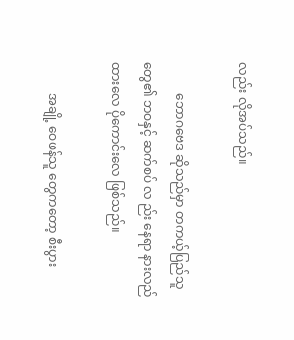လည်း လိုအပ်သည်။

          ဘောဂဗေဒ ဆိုသည်မှာ တကယ့်ပြည်သူ တွေ၏ ဘဝနှင့် ဆက်စပ် လ ည်း နေရာ နားလည် ထားလေ ပိုကောင်းလေ ဖြစ်သည်။

          အချို့ ဝေဖန်သူ တွေကတော့ စီးပွား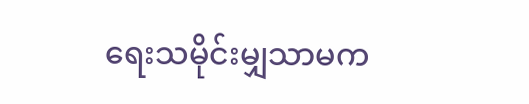ရေးသမိုင်းမျှသာမက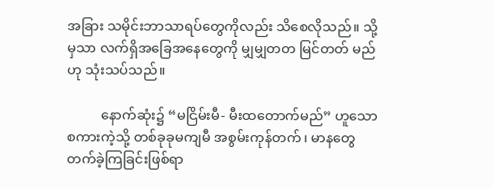အခြား သမိုင်းဘာသာရပ်တွေကိုလည်း သိစေလိုသည်။ သို့မှသာ လက်ရှိအခြေအနေတွေကို မျှမျှတတ မြင်တတ် မည်ဟု သုံးသပ်သည်။

          နောက်ဆုံး၌ “မငြိမ်းမီ- မီးထတောက်မည်” ဟူသော စကားကဲ့သို့ တစ်ခုခုမကျမီ အစွမ်းကုန်တက်၊ မာနတွေတက်ခဲ့ကြခြင်းဖြစ်ရာ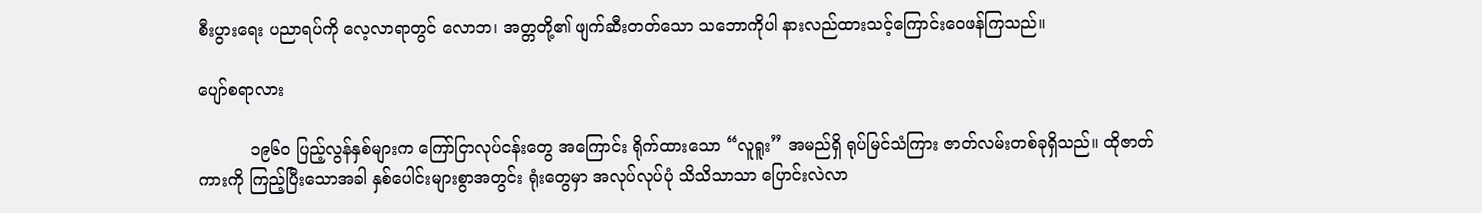စီးပွားရေး ပညာရပ်ကို လေ့လာရာတွင် လောဘ၊ အတ္တတို့၏ ဖျက်ဆီးတတ်သော သဘောကိုပါ နားလည်ထားသင့်ကြောင်းဝေဖန်ကြသည်။

ပျော်စရာလား

          ၁၉၆၀ ပြည့်လွန်နှစ်များက ကြော်ငြာလုပ်ငန်းတွေ အကြောင်း ရိုက်ထားသော “လူရူး” အမည်ရှိ ရုပ်မြင်သံကြား ဇာတ်လမ်းတစ်ခုရှိသည်။ ထိုဇာတ်ကားကို ကြည့်ပြီးသောအခါ နှစ်ပေါင်းများစွာအတွင်း ရုံးတွေမှာ အလုပ်လုပ်ပုံ သိသိသာသာ ပြောင်းလဲလာ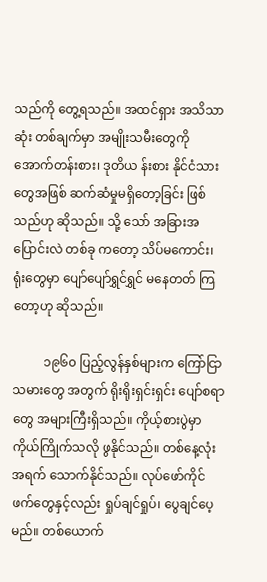သည်ကို တွေ့ရသည်။ အထင်ရှား အသိသာဆုံး တစ်ချက်မှာ အမျိုးသမီးတွေကို အောက်တန်းစား၊ ဒုတိယ န်းစား နိုင်ငံသားတွေအဖြစ် ဆက်ဆံမှုမရှိတော့ခြင်း ဖြစ်သည်ဟု ဆိုသည်။ သို့ သော် အခြားအပြောင်းလဲ တစ်ခု ကတော့ သိပ်မကောင်း၊ ရုံးတွေမှာ ပျော်ပျော်ရွှင်ရွှင် မနေတတ် ကြတော့ဟု ဆိုသည်။

          ၁၉၆၀ ပြည့်လွန်နှစ်များက ကြော်ငြာသမားတွေ အတွက် ရိုးရိုးရှင်းရှင်း ပျော်စရာတွေ အများကြီးရှိသည်။ ကိုယ့်စားပွဲမှာ ကိုယ်ကြိုက်သလို ဖွနိုင်သည်။ တစ်နေ့လုံး အရက် သောက်နိုင်သည်။ လုပ်ဖော်ကိုင်ဖက်တွေနှင့်လည်း ရှုပ်ချင်ရှုပ်၊ ပွေချင်ပေ့မည်။ တစ်ယောက်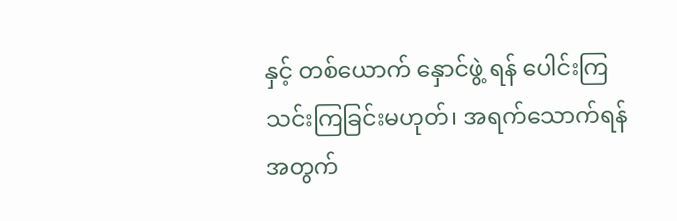နှင့် တစ်ယောက် နှောင်ဖွဲ့ ရန် ပေါင်းကြသင်းကြခြင်းမဟုတ်၊ အရက်သောက်ရန်အတွက်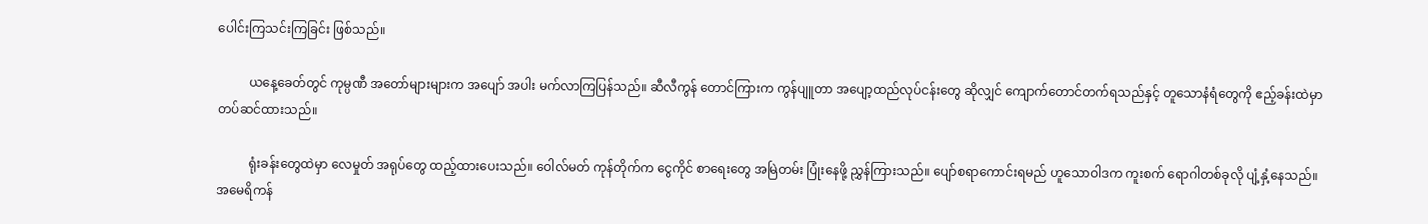ပေါင်းကြသင်းကြခြင်း ဖြစ်သည်။

          ယနေ့ခေတ်တွင် ကုမ္ပဏီ အတော်များများက အပျော် အပါး မက်လာကြပြန်သည်။ ဆီလီကွန် တောင်ကြားက ကွန်ပျူတာ အပျော့ထည်လုပ်ငန်းတွေ ဆိုလျှင် ကျောက်တောင်တက်ရသည်နှင့် တူသောနံရံတွေကို ဧည့်ခန်းထဲမှာ တပ်ဆင်ထားသည်။

          ရုံးခန်းတွေထဲမှာ လေမှုတ် အရုပ်တွေ ထည့်ထားပေးသည်။ ဝေါလ်မတ် ကုန်တိုက်က ငွေကိုင် စာရေးတွေ အမြဲတမ်း ပြုံးနေဖို့ ညွှန်ကြားသည်။ ပျော်စရာကောင်းရမည် ဟူသောဝါဒက ကူးစက် ရောဂါတစ်ခုလို ပျံ့နှံ့နေသည်။ အမေရိကန်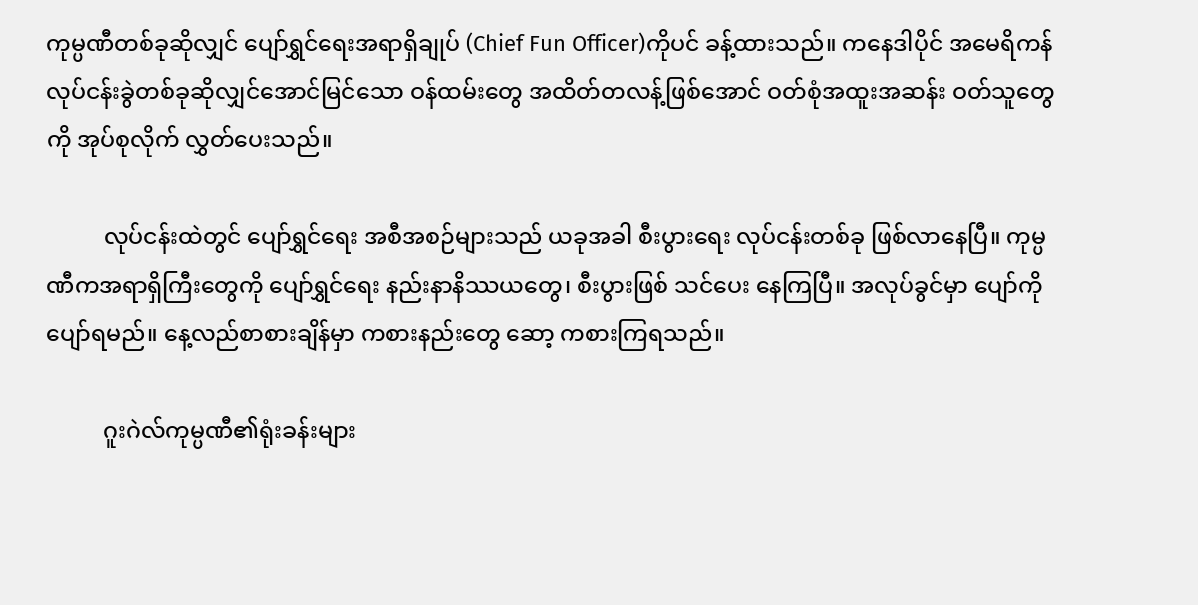ကုမ္ပဏီတစ်ခုဆိုလျှင် ပျော်ရွှင်ရေးအရာရှိချုပ် (Chief Fun Officer)ကိုပင် ခန့်ထားသည်။ ကနေဒါပိုင် အမေရိကန်လုပ်ငန်းခွဲတစ်ခုဆိုလျှင်အောင်မြင်သော ဝန်ထမ်းတွေ အထိတ်တလန့်ဖြစ်အောင် ဝတ်စုံအထူးအဆန်း ဝတ်သူတွေကို အုပ်စုလိုက် လွှတ်ပေးသည်။

          လုပ်ငန်းထဲတွင် ပျော်ရွှင်ရေး အစီအစဉ်များသည် ယခုအခါ စီးပွားရေး လုပ်ငန်းတစ်ခု ဖြစ်လာနေပြီ။ ကုမ္ပဏီကအရာရှိကြီးတွေကို ပျော်ရွှင်ရေး နည်းနာနိဿယတွေ၊ စီးပွားဖြစ် သင်ပေး နေကြပြီ။ အလုပ်ခွင်မှာ ပျော်ကို ပျော်ရမည်။ နေ့လည်စာစားချိန်မှာ ကစားနည်းတွေ ဆော့ ကစားကြရသည်။

          ဂူးဂဲလ်ကုမ္ပဏီ၏ရုံးခန်းများ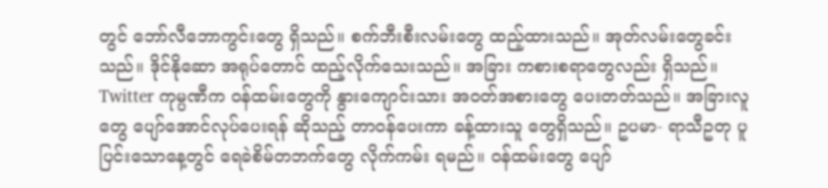တွင် ဘော်လီဘောကွင်းတွေ ရှိသည်။ စက်ဘီးစီးလမ်းတွေ ထည့်ထားသည်။ အုတ်လမ်းတွေခင်းသည်။ ဒိုင်နိုဆော အရုပ်တောင် ထည့်လိုက်သေးသည်။ အခြား ကစားစရာတွေလည်း ရှိသည်။ Twitter ကုမ္ပဏီက ဝန်ထမ်းတွေကို နွားကျောင်းသား အဝတ်အစားတွေ ပေးတတ်သည်။ အခြားလူတွေ ပျော်အောင်လုပ်ပေးရန် ဆိုသည့် တာဝန်ပေးကာ ခန့်ထားသူ တွေရှိသည်။ ဥပမာ- ရာသီဥတု ပူပြင်းသောနေ့တွင် ရေခဲစိမ်တဘက်တွေ လိုက်ကမ်း ရမည်။ ဝန်ထမ်းတွေ ပျော်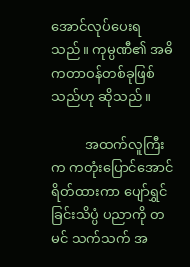အောင်လုပ်ပေးရသည်။ ကုမ္ပဏီ၏ အဓိကတာဝန်တစ်ခုဖြစ်သည်ဟု ဆိုသည်။

          အထက်လူကြီးက ကတုံးပြောင်အောင် ရိတ်ထားကာ ပျော်ရွှင်ခြင်းသိပ္ပံ ပညာကို တမင် သက်သက် အ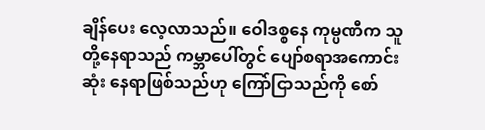ချိန်ပေး လေ့လာသည်။ ဝေါဒစ္စနေ ကုမ္ပဏီက သူတို့နေရာသည် ကမ္ဘာပေါ်တွင် ပျော်စရာအကောင်းဆုံး နေရာဖြစ်သည်ဟု ကြော်ငြာသည်ကို စော်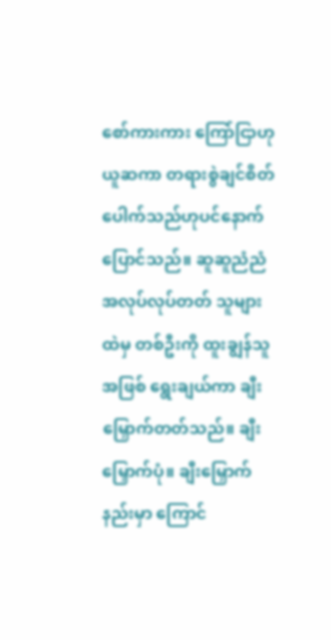စော်ကားကား ကြော်ငြာဟု ယူဆကာ တရားစွဲချင်စိတ် ပေါက်သည်ဟုပင်နောက်ပြောင်သည်။ ဆူဆူညံညံ အလုပ်လုပ်တတ် သူများထဲမှ တစ်ဦးကို ထူးချွန်သူအဖြစ် ရွေးချယ်ကာ ချီးမြှောက်တတ်သည်။ ချီးမြှောက်ပုံ။ ချီးမြှောက်နည်းမှာ ကြောင်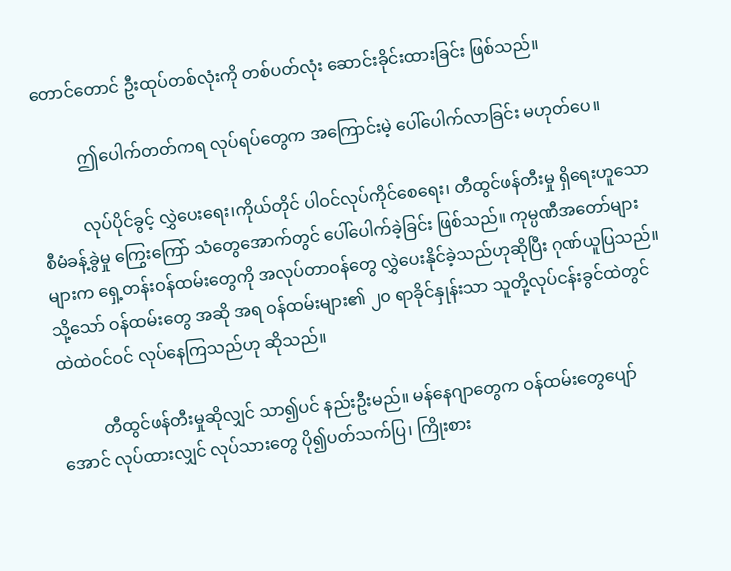တောင်တောင် ဦးထုပ်တစ်လုံးကို တစ်ပတ်လုံး ဆောင်းခိုင်းထားခြင်း ဖြစ်သည်။

          ဤပေါက်တတ်ကရ လုပ်ရပ်တွေက အကြောင်းမဲ့ ပေါ်ပေါက်လာခြင်း မဟုတ်ပေ။

          လုပ်ပိုင်ခွင့် လွှဲပေးရေး၊ကိုယ်တိုင် ပါဝင်လုပ်ကိုင်စေရေး၊ တီထွင်ဖန်တီးမှု ရှိရေးဟူသော စီမံခန့်ခွဲမှု ကြွေးကြော် သံတွေအောက်တွင် ပေါ်ပေါက်ခဲ့ခြင်း ဖြစ်သည်။ ကုမ္ပဏီအတော်များများက ရှေ့တန်းဝန်ထမ်းတွေကို အလုပ်တာဝန်တွေ လွှဲပေးနိုင်ခဲ့သည်ဟုဆိုပြီး ဂုဏ်ယူပြသည်။ သို့သော် ဝန်ထမ်းတွေ အဆို အရ ဝန်ထမ်းများ၏ ၂၀ ရာခိုင်နှုန်းသာ သူတို့လုပ်ငန်းခွင်ထဲတွင် ထဲထဲဝင်ဝင် လုပ်နေကြသည်ဟု ဆိုသည်။

          တီထွင်ဖန်တီးမှုဆိုလျှင် သာ၍ပင် နည်းဦးမည်။ မန်နေဂျာတွေက ဝန်ထမ်းတွေပျော်အောင် လုပ်ထားလျှင် လုပ်သားတွေ ပို၍ပတ်သက်ပြ၊ ကြိုးစား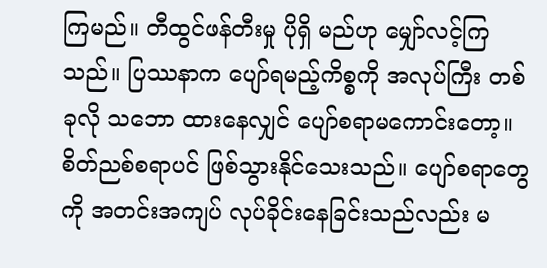ကြမည်။ တီထွင်ဖန်တီးမှု ပိုရှိ မည်ဟု မျှော်လင့်ကြသည်။ ပြဿနာက ပျော်ရမည့်ကိစ္စကို အလုပ်ကြီး တစ်ခုလို သဘော ထားနေလျှင် ပျော်စရာမကောင်းတော့။ စိတ်ညစ်စရာပင် ဖြစ်သွားနိုင်သေးသည်။ ပျော်စရာတွေကို အတင်းအကျပ် လုပ်ခိုင်းနေခြင်းသည်လည်း မ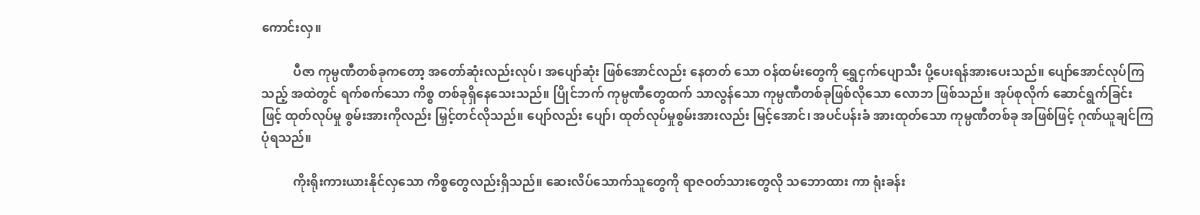ကောင်းလှ။

          ပီဇာ ကုမ္ပဏီတစ်ခုကတော့ အတော်ဆုံးလည်းလုပ်၊ အပျော်ဆုံး ဖြစ်အောင်လည်း နေတတ် သော ဝန်ထမ်းတွေကို ရွှေငှက်ပျောသီး ပို့ပေးရန်အားပေးသည်။ ပျော်အောင်လုပ်ကြသည့် အထဲတွင် ရက်စက်သော ကိစ္စ တစ်ခုရှိနေသေးသည်။ ပြိုင်ဘက် ကုမ္ပဏီတွေထက် သာလွန်သော ကုမ္ပဏီတစ်ခုဖြစ်လိုသော လောဘ ဖြစ်သည်။ အုပ်စုလိုက် ဆောင်ရွက်ခြင်းဖြင့် ထုတ်လုပ်မှု စွမ်းအားကိုလည်း မြှင့်တင်လိုသည်။ ပျော်လည်း ပျော်၊ ထုတ်လုပ်မှုစွမ်းအားလည်း မြင့်အောင်၊ အပင်ပန်းခံ အားထုတ်သော ကုမ္ပဏီတစ်ခု အဖြစ်ဖြင့် ဂုဏ်ယူချင်ကြပုံရသည်။

          ကိုးရိုးကားယားနိုင်လှသော ကိစ္စတွေလည်းရှိသည်။ ဆေးလိပ်သောက်သူတွေကို ရာဇဝတ်သားတွေလို သဘောထား ကာ ရုံးခန်း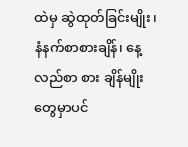ထဲမှ ဆွဲထုတ်ခြင်းမျိုး၊ နံနက်စာစားချိန်၊ နေ့လည်စာ စား ချိန်မျိုးတွေမှာပင်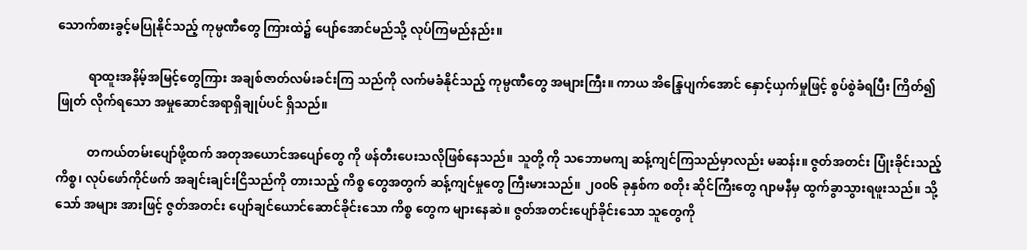သောက်စားခွင့်မပြုနိုင်သည့် ကုမ္ပဏီတွေ ကြားထဲ၌ ပျော်အောင်မည်သို့ လုပ်ကြမည်နည်း။

          ရာထူးအနိမ့်အမြင့်တွေကြား အချစ်ဇာတ်လမ်းခင်းကြ သည်ကို လက်မခံနိုင်သည့် ကုမ္ပဏီတွေ အများကြီး။ ကာယ အိန္ဒြေပျက်အောင် နှောင့်ယှက်မှုဖြင့် စွပ်စွဲခံရပြီး ကြိတ်၍ ဖြုတ် လိုက်ရသော အမှုဆောင်အရာရှိချုပ်ပင် ရှိသည်။

          တကယ်တမ်းပျော်ဖို့ထက် အတုအယောင်အပျော်တွေ ကို ဖန်တီးပေးသလိုဖြစ်နေသည်။ သူတို့ ကို သဘောမကျ ဆန့်ကျင်ကြသည်မှာလည်း မဆန်း။ ဇွတ်အတင်း ပြုံးခိုင်းသည့် ကိစ္စ၊ လုပ်ဖော်ကိုင်ဖက် အချင်းချင်းငြိသည်ကို တားသည့် ကိစ္စ တွေအတွက် ဆန့်ကျင်မှုတွေ ကြီးမားသည်။ ၂၀၀၆ ခုနှစ်က စတိုး ဆိုင်ကြီးတွေ ဂျာမနီမှ ထွက်ခွာသွားရဖူးသည်။ သို့သော် အများ အားဖြင့် ဇွတ်အတင်း ပျော်ချင်ယောင်ဆောင်ခိုင်းသော ကိစ္စ တွေက များနေဆဲ။ ဇွတ်အတင်းပျော်ခိုင်းသော သူတွေကို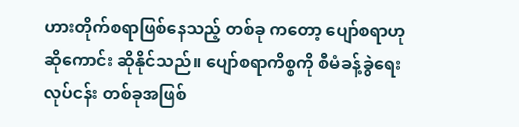ဟားတိုက်စရာဖြစ်နေသည့် တစ်ခု ကတော့ ပျော်စရာဟု ဆိုကောင်း ဆိုနိုင်သည်။ ပျော်စရာကိစ္စကို စီမံခန့်ခွဲရေး လုပ်ငန်း တစ်ခုအဖြစ်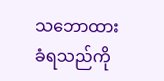သဘောထားခံရသည်ကို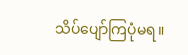သိပ်ပျော်ကြပုံမရ။